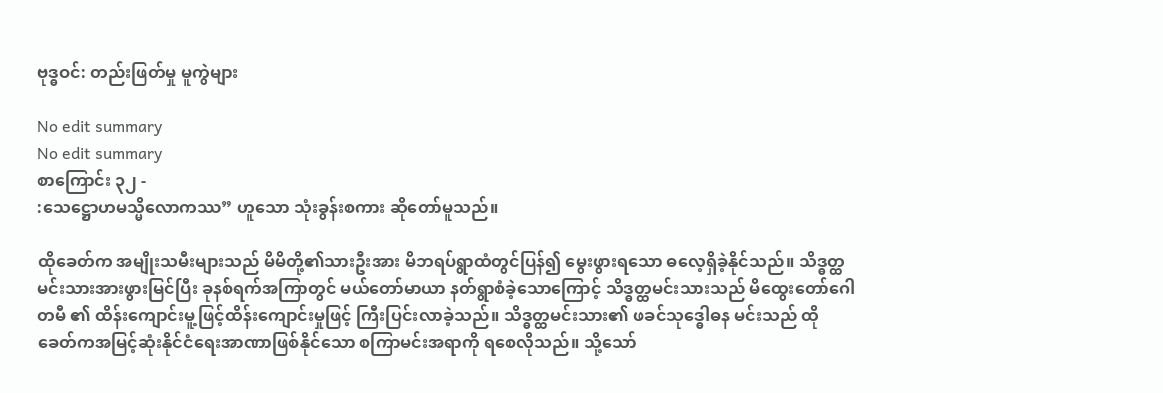ဗုဒ္ဓဝင်: တည်းဖြတ်မှု မူကွဲများ

No edit summary
No edit summary
စာကြောင်း ၃၂ -
:သေဋ္ဌောဟမသ္မိလောကဿ” ဟူသော သုံးခွန်းစကား ဆိုတော်မူသည်။

ထိုခေတ်က အမျိုးသမီးများသည် မိမိတို့၏သားဦးအား မိဘရပ်ရွာထံတွင်ပြန်၍ မွေးဖွားရသော ဓလေ့ရှိခဲ့နိုင်သည်။ သိဒ္ဓတ္ထမင်းသားအားဖွားမြင်ပြီး ခုနစ်ရက်အကြာတွင် မယ်တော်မာယာ နတ်ရွာစံခဲ့သောကြောင့် သိဒ္ဓတ္ထမင်းသားသည် မိထွေးတော်ဂေါတမီ ၏ ထိန်းကျောင်းမူ့ဖြင့်ထိန်းကျောင်းမှုဖြင့် ကြီးပြင်းလာခဲ့သည်။ သိဒ္ဓတ္ထမင်းသား၏ ဖခင်သုဒ္ဓေါဓန မင်းသည် ထိုခေတ်ကအမြင့်ဆုံးနိုင်ငံရေးအာဏာဖြစ်နိုင်သော စကြာမင်းအရာကို ရစေလိုသည်။ သို့သော်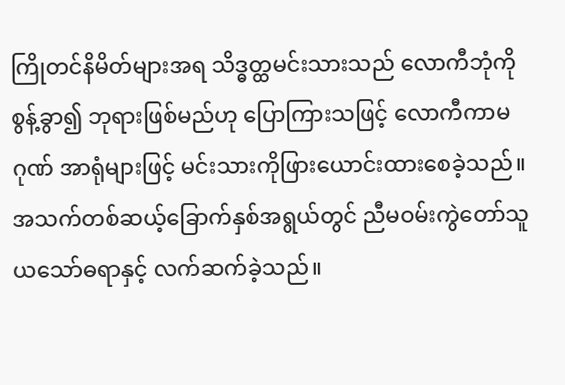ကြိုတင်နိမိတ်များအရ သိဒ္ဓတ္ထမင်းသားသည် လောကီဘုံကိုစွန့်ခွာ၍ ဘုရားဖြစ်မည်ဟု ပြောကြားသဖြင့် လောကီကာမဂုဏ် အာရုံများဖြင့် မင်းသားကိုဖြားယောင်းထားစေခဲ့သည်။ အသက်တစ်ဆယ့်ခြောက်နှစ်အရွယ်တွင် ညီမဝမ်းကွဲတော်သူ ယသော်ဓရာနှင့် လက်ဆက်ခဲ့သည်။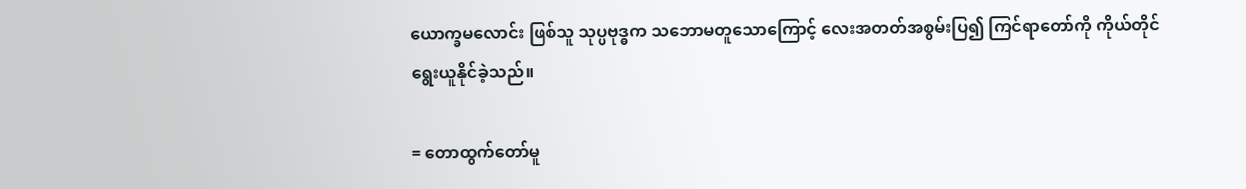ယောက္ခမလောင်း ဖြစ်သူ သုပ္ပဗုဒ္ဓက သဘောမတူသောကြောင့် လေးအတတ်အစွမ်းပြ၍ ကြင်ရာတော်ကို ကိုယ်တိုင်ရွေးယူနိုင်ခဲ့သည်။

= တောထွက်တော်မူ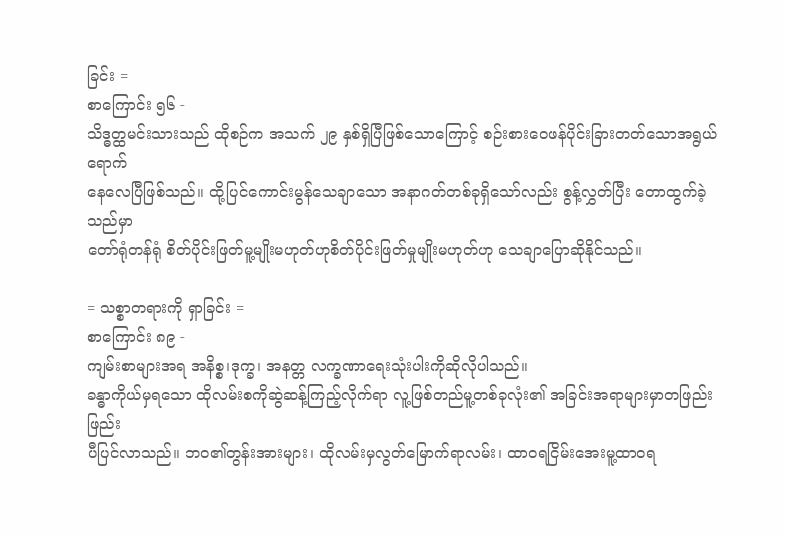ခြင်း =
စာကြောင်း ၅၆ -
သိဒ္ဓတ္ထမင်းသားသည် ထိုစဉ်က အသက် ၂၉ နှစ်ရှိပြီဖြစ်သောကြောင့် စဉ်းစားဝေဖန်ပိုင်းခြားတတ်သောအရွယ်ရောက်
နေလေပြီဖြစ်သည်။ ထို့ပြင်ကောင်းမွန်သေချာသော အနာဂတ်တစ်ခုရှိသော်လည်း စွန့်လွှတ်ပြီး တောထွက်ခဲ့သည်မှာ
တော်ရုံတန်ရုံ စိတ်ပိုင်းဖြတ်မူ့မျိုးမဟုတ်ဟုစိတ်ပိုင်းဖြတ်မှုမျိုးမဟုတ်ဟု သေချာပြောဆိုနိုင်သည်။

= သစ္စာတရားကို ရှာခြင်း =
စာကြောင်း ၈၉ -
ကျမ်းစာများအရ အနိစ္စ၊ဒုက္ခ၊ အနတ္တ လက္ခဏာရေးသုံးပါးကိုဆိုလိုပါသည်။
ခန္ဓာကိုယ်မှရသော ထိုလမ်းစကိုဆွဲဆန့်ကြည့်လိုက်ရာ လူ့ဖြစ်တည်မူ့တစ်ခုလုံး၏ အခြင်းအရာများမှာတဖြည်းဖြည်း
ပီပြင်လာသည်။ ဘဝ၏တွန်းအားများ၊ ထိုလမ်းမှလွတ်မြောက်ရာလမ်း၊ ထာဝရငြိမ်းအေးမူ့ထာဝရ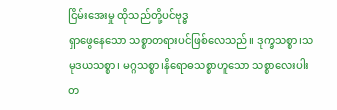ငြိမ်းအေးမှု ထိုသည်တို့ပင်ဗုဒ္ဓ
ရှာဖွေနေသော သစ္စာတရားပင်ဖြစ်လေသည်။ ဒုက္ခသစ္စာ၊သမုဒယသစ္စာ၊ မဂ္ဂသစ္စာ၊နိရောဓသစ္စာဟူသော သစ္စာလေးပါး
တ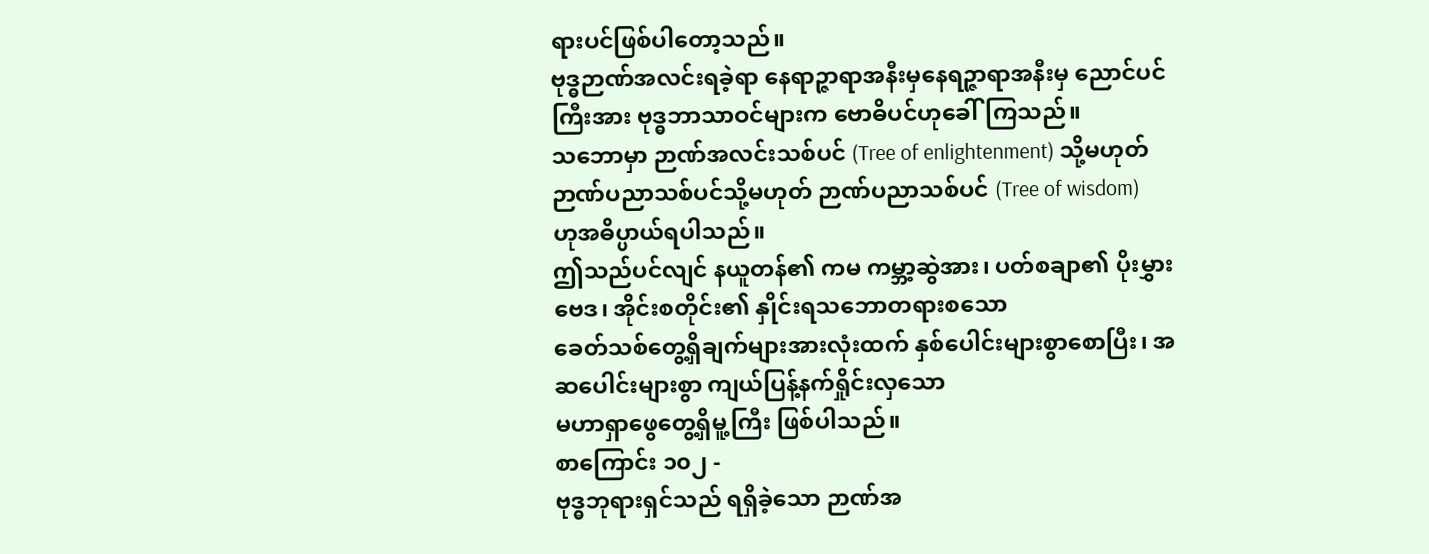ရားပင်ဖြစ်ပါတော့သည်။
ဗုဒ္ဓဉာဏ်အလင်းရခဲ့ရာ နေရာဉ္ဇာရာအနီးမှနေရဉ္ဇာရာအနီးမှ ညောင်ပင်ကြီးအား ဗုဒ္ဓဘာသာဝင်များက ဗောဓိပင်ဟုခေါ်ကြသည်။
သဘောမှာ ဉာဏ်အလင်းသစ်ပင် (Tree of enlightenment) သို့မဟုတ်ဉာဏ်ပညာသစ်ပင်သို့မဟုတ် ဉာဏ်ပညာသစ်ပင် (Tree of wisdom)
ဟုအဓိပ္ပာယ်ရပါသည်။
ဤသည်ပင်လျင် နယူတန်၏ ကမ ကမ္ဘာ့ဆွဲအား၊ ပတ်စချာ၏ ပိုးမွှားဗေဒ၊ အိုင်းစတိုင်း၏ နှိုင်းရသဘောတရားစသော
ခေတ်သစ်တွေ့ရှိချက်များအားလုံးထက် နှစ်ပေါင်းများစွာစောပြီး၊ အဆပေါင်းများစွာ ကျယ်ပြန့်နက်ရှိုင်းလှသော
မဟာရှာဖွေတွေ့ရှိမူ့ကြီး ဖြစ်ပါသည်။
စာကြောင်း ၁၀၂ -
ဗုဒ္ဓဘုရားရှင်သည် ရရှိခဲ့သော ဉာဏ်အ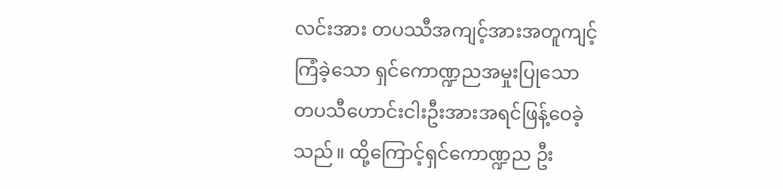လင်းအား တပဿီအကျင့်အားအတူကျင့်ကြံခဲ့သော ရှင်ကောဏ္ဍညအမှုးပြုသော
တပသီဟောင်းငါးဦးအားအရင်ဖြန့်ဝေခဲ့သည်။ ထို့ကြောင့်ရှင်ကောဏ္ဍည ဦး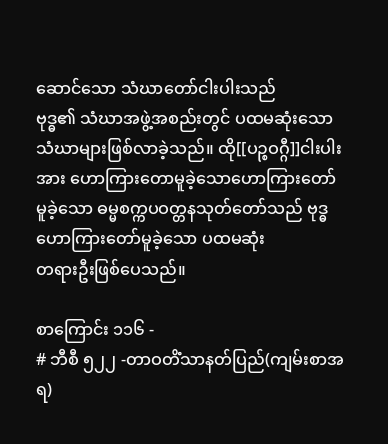ဆောင်သော သံဃာတော်ငါးပါးသည်
ဗုဒ္ဓ၏ သံဃာအဖွဲ့အစည်းတွင် ပထမဆုံးသောသံဃာများဖြစ်လာခဲ့သည်။ ထို[[ပဉ္စဝဂ္ဂီ]]ငါးပါးအား ဟောကြားတောမူခဲ့သောဟောကြားတော်မူခဲ့သော ဓမ္မစက္ကပဝတ္တနသုတ်တော်သည် ဗုဒ္ဓဟောကြားတော်မူခဲ့သော ပထမဆုံး
တရားဦးဖြစ်ပေသည်။

စာကြောင်း ၁၁၆ -
# ဘီစီ ၅၂၂ -တာဝတိံသာနတ်ပြည်(ကျမ်းစာအရ)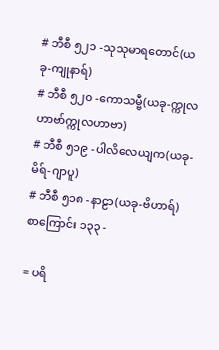# ဘီစီ ၅၂၁ -သုသုမာရတောင်(ယခု-ကျုနာရ်)
# ဘီစီ ၅၂၀ -ကောသမ္ဗီ(ယခု-က္ကုလဟာဗာ်က္ကုလဟာဗာ)
# ဘီစီ ၅၁၉ -ပါလိလေယျက(ယခု-မိရ်-ဂျာပူ)
# ဘီစီ ၅၁၈ -နာဠာ(ယခု-ဗိဟာရ်)
စာကြောင်း ၁၃၃ -

= ပရိ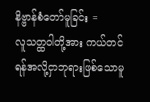နိဗ္ဗာန်စံတော်မူခြင်း =
လူသတ္ထဝါတို့အား ကယ်တင်ရန်အလို့ငှာဘုရားဖြစ်သောမူ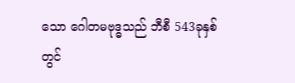သော ဂေါတမဗုဒ္ဓသည် ဘီစီ 543ခုနှစ်တွင်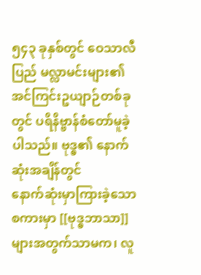၅၄၃ ခုနှစ်တွင် ဝေသာလီ
ပြည် မလ္လာမင်းများ၏ အင်ကြင်းဥယျာဉ်တစ်ခုတွင် ပရိနိဗ္ဗာန်စံတော်မူခဲ့ပါသည်။ ဗုဒ္ဓ၏ နောက်ဆုံးအချိန်တွင်
နောက်ဆုံးမှာကြားခဲ့သော စကားမှာ [[ဗုဒ္ဓဘာသာ]]များအတွက်သာမက၊ လူ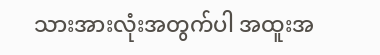သားအားလုံးအတွက်ပါ အထူးအ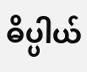ဓိပ္ပါယ်